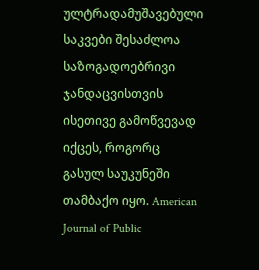ულტრადამუშავებული საკვები შესაძლოა საზოგადოებრივი ჯანდაცვისთვის ისეთივე გამოწვევად იქცეს, როგორც გასულ საუკუნეში თამბაქო იყო. American Journal of Public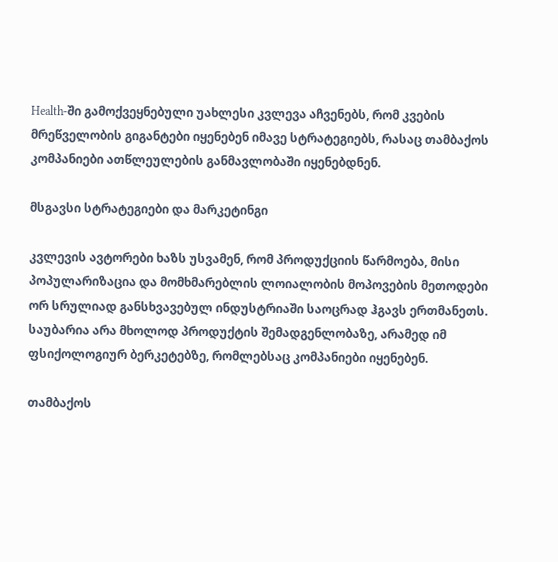Health-ში გამოქვეყნებული უახლესი კვლევა აჩვენებს, რომ კვების მრეწველობის გიგანტები იყენებენ იმავე სტრატეგიებს, რასაც თამბაქოს კომპანიები ათწლეულების განმავლობაში იყენებდნენ.

მსგავსი სტრატეგიები და მარკეტინგი

კვლევის ავტორები ხაზს უსვამენ, რომ პროდუქციის წარმოება, მისი პოპულარიზაცია და მომხმარებლის ლოიალობის მოპოვების მეთოდები ორ სრულიად განსხვავებულ ინდუსტრიაში საოცრად ჰგავს ერთმანეთს. საუბარია არა მხოლოდ პროდუქტის შემადგენლობაზე, არამედ იმ ფსიქოლოგიურ ბერკეტებზე, რომლებსაც კომპანიები იყენებენ.

თამბაქოს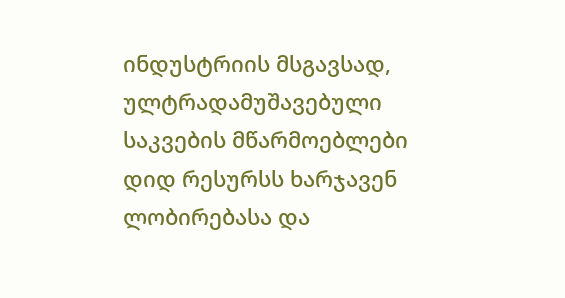ინდუსტრიის მსგავსად, ულტრადამუშავებული საკვების მწარმოებლები დიდ რესურსს ხარჯავენ ლობირებასა და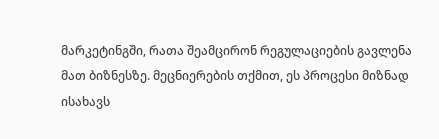მარკეტინგში, რათა შეამცირონ რეგულაციების გავლენა მათ ბიზნესზე. მეცნიერების თქმით, ეს პროცესი მიზნად ისახავს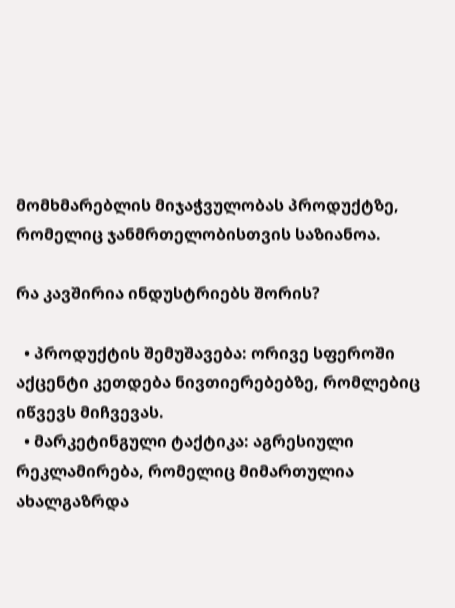მომხმარებლის მიჯაჭვულობას პროდუქტზე, რომელიც ჯანმრთელობისთვის საზიანოა.

რა კავშირია ინდუსტრიებს შორის?

  • პროდუქტის შემუშავება: ორივე სფეროში აქცენტი კეთდება ნივთიერებებზე, რომლებიც იწვევს მიჩვევას.
  • მარკეტინგული ტაქტიკა: აგრესიული რეკლამირება, რომელიც მიმართულია ახალგაზრდა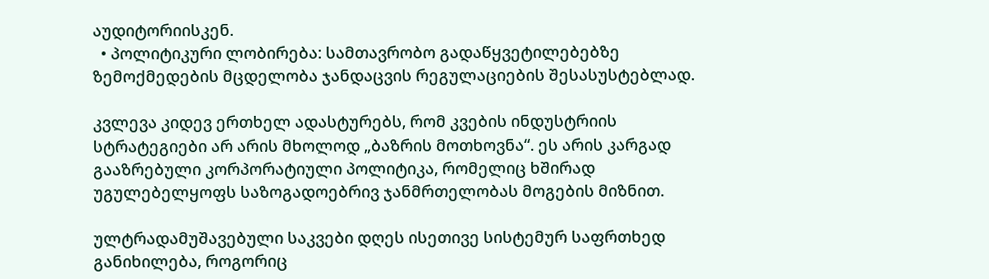აუდიტორიისკენ.
  • პოლიტიკური ლობირება: სამთავრობო გადაწყვეტილებებზე ზემოქმედების მცდელობა ჯანდაცვის რეგულაციების შესასუსტებლად.

კვლევა კიდევ ერთხელ ადასტურებს, რომ კვების ინდუსტრიის სტრატეგიები არ არის მხოლოდ „ბაზრის მოთხოვნა“. ეს არის კარგად გააზრებული კორპორატიული პოლიტიკა, რომელიც ხშირად უგულებელყოფს საზოგადოებრივ ჯანმრთელობას მოგების მიზნით.

ულტრადამუშავებული საკვები დღეს ისეთივე სისტემურ საფრთხედ განიხილება, როგორიც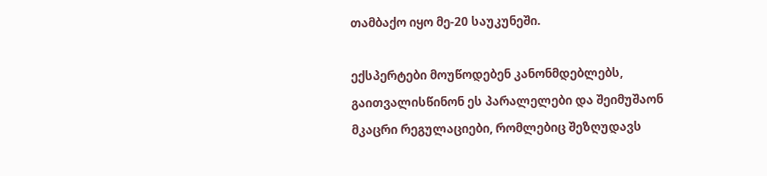თამბაქო იყო მე-20 საუკუნეში.

ექსპერტები მოუწოდებენ კანონმდებლებს, გაითვალისწინონ ეს პარალელები და შეიმუშაონ მკაცრი რეგულაციები, რომლებიც შეზღუდავს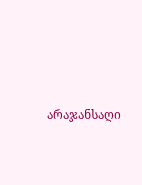არაჯანსაღი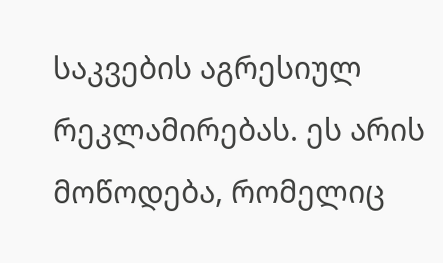საკვების აგრესიულ რეკლამირებას. ეს არის მოწოდება, რომელიც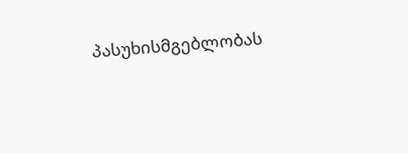პასუხისმგებლობას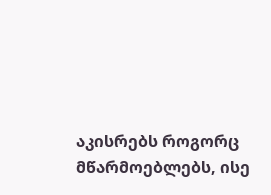აკისრებს როგორც მწარმოებლებს, ისე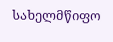სახელმწიფო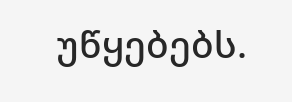უწყებებს.